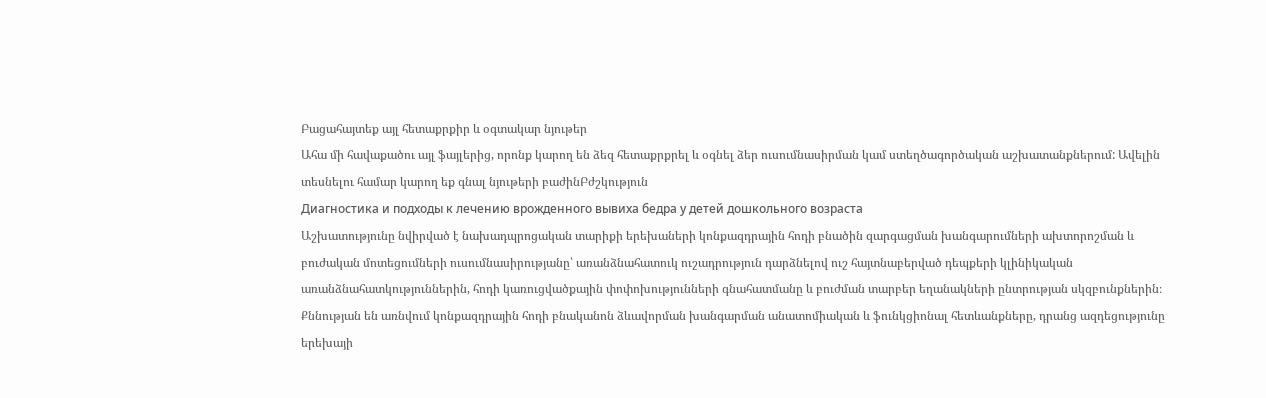Բացահայտեք այլ հետաքրքիր և օգտակար նյութեր
Ահա մի հավաքածու այլ ֆայլերից, որոնք կարող են ձեզ հետաքրքրել և օգնել ձեր ուսումնասիրման կամ ստեղծագործական աշխատանքներում: Ավելին տեսնելու համար կարող եք գնալ նյութերի բաժինԲժշկություն
Диагностика и подходы к лечению врожденного вывиха бедра у детей дошкольного возраста
Աշխատությունը նվիրված է նախադպրոցական տարիքի երեխաների կոնքազդրային հոդի բնածին զարգացման խանգարումների ախտորոշման և բուժական մոտեցումների ուսումնասիրությանը՝ առանձնահատուկ ուշադրություն դարձնելով ուշ հայտնաբերված դեպքերի կլինիկական առանձնահատկություններին, հոդի կառուցվածքային փոփոխությունների գնահատմանը և բուժման տարբեր եղանակների ընտրության սկզբունքներին։ Քննության են առնվում կոնքազդրային հոդի բնականոն ձևավորման խանգարման անատոմիական և ֆունկցիոնալ հետևանքները, դրանց ազդեցությունը երեխայի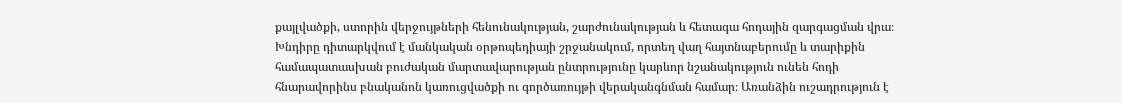քայլվածքի, ստորին վերջույթների հենունակության, շարժունակության և հետագա հոդային զարգացման վրա։ Խնդիրը դիտարկվում է մանկական օրթոպեդիայի շրջանակում, որտեղ վաղ հայտնաբերումը և տարիքին համապատասխան բուժական մարտավարության ընտրությունը կարևոր նշանակություն ունեն հոդի հնարավորինս բնականոն կառուցվածքի ու գործառույթի վերականգնման համար։ Առանձին ուշադրություն է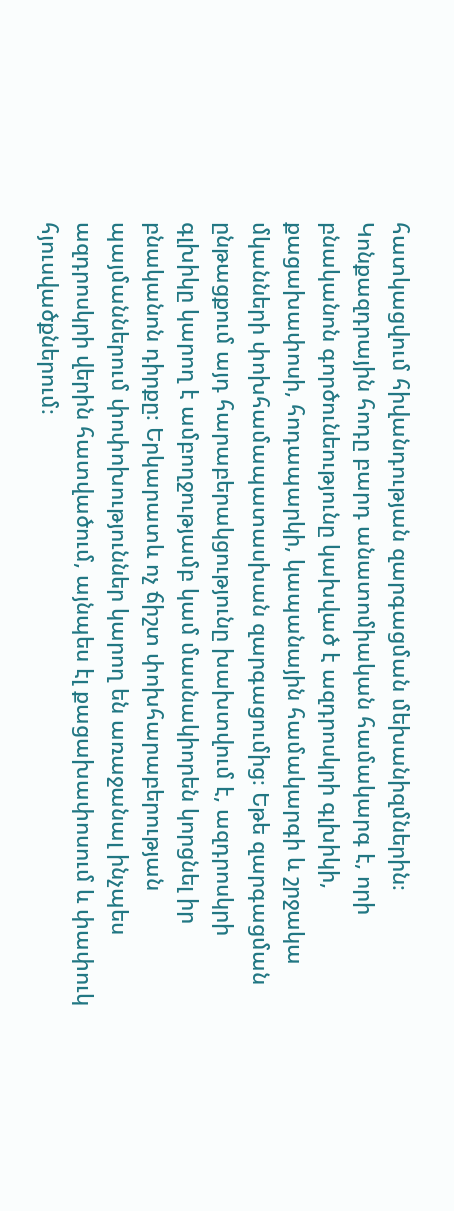հատկացվում հիվանդության զարգացման մեխանիզմներին։ Կոնքազդրային հոդը բարդ անատոմիական համակարգ է, որի բնականոն գործունեությունը կախված է ազդրոսկրի գլխիկի, քացախափոսի, հոդապարկի, կապանային համակարգի և շրջակա մկանների փոխհամապատասխան զարգացումից։ Եթե զարգացման ընթացքում այդ հարաբերակցությունը խախտվում է, ազդրոսկրի գլխիկը կարող է ամբողջությամբ կամ մասնակիորեն կորցնել իր բնականոն դիրքը։ Երկարատև ոչ ճիշտ փոխհարաբերության պայմաններում փոփոխություններ կարող են առաջանալ ինչպես ազդրոսկրի վերին հատվածում, այնպես էլ քացախափոսում և փափուկ հյուսվածքներում։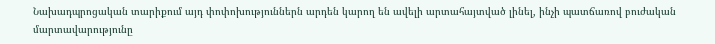Նախադպրոցական տարիքում այդ փոփոխություններն արդեն կարող են ավելի արտահայտված լինել, ինչի պատճառով բուժական մարտավարությունը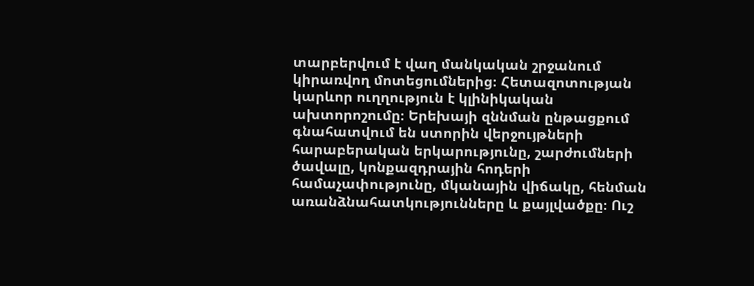տարբերվում է վաղ մանկական շրջանում կիրառվող մոտեցումներից։ Հետազոտության կարևոր ուղղություն է կլինիկական ախտորոշումը։ Երեխայի զննման ընթացքում գնահատվում են ստորին վերջույթների հարաբերական երկարությունը, շարժումների ծավալը, կոնքազդրային հոդերի համաչափությունը, մկանային վիճակը, հենման առանձնահատկությունները և քայլվածքը։ Ուշ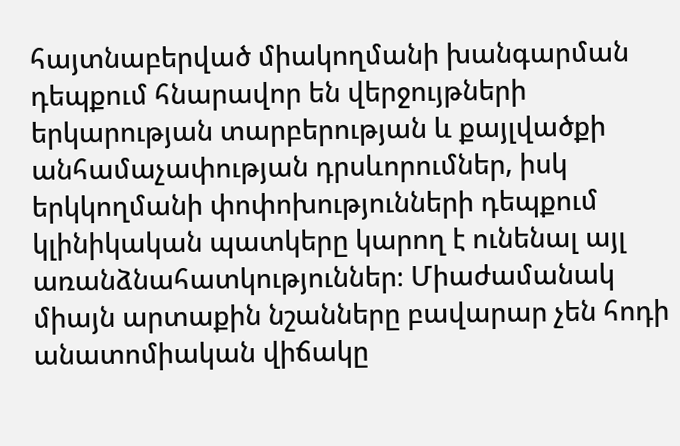հայտնաբերված միակողմանի խանգարման դեպքում հնարավոր են վերջույթների երկարության տարբերության և քայլվածքի անհամաչափության դրսևորումներ, իսկ երկկողմանի փոփոխությունների դեպքում կլինիկական պատկերը կարող է ունենալ այլ առանձնահատկություններ։ Միաժամանակ միայն արտաքին նշանները բավարար չեն հոդի անատոմիական վիճակը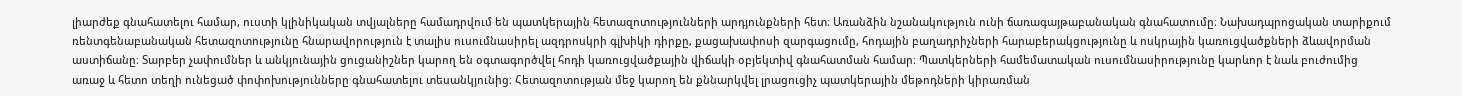լիարժեք գնահատելու համար, ուստի կլինիկական տվյալները համադրվում են պատկերային հետազոտությունների արդյունքների հետ։ Առանձին նշանակություն ունի ճառագայթաբանական գնահատումը։ Նախադպրոցական տարիքում ռենտգենաբանական հետազոտությունը հնարավորություն է տալիս ուսումնասիրել ազդրոսկրի գլխիկի դիրքը, քացախափոսի զարգացումը, հոդային բաղադրիչների հարաբերակցությունը և ոսկրային կառուցվածքների ձևավորման աստիճանը։ Տարբեր չափումներ և անկյունային ցուցանիշներ կարող են օգտագործվել հոդի կառուցվածքային վիճակի օբյեկտիվ գնահատման համար։ Պատկերների համեմատական ուսումնասիրությունը կարևոր է նաև բուժումից առաջ և հետո տեղի ունեցած փոփոխությունները գնահատելու տեսանկյունից։ Հետազոտության մեջ կարող են քննարկվել լրացուցիչ պատկերային մեթոդների կիրառման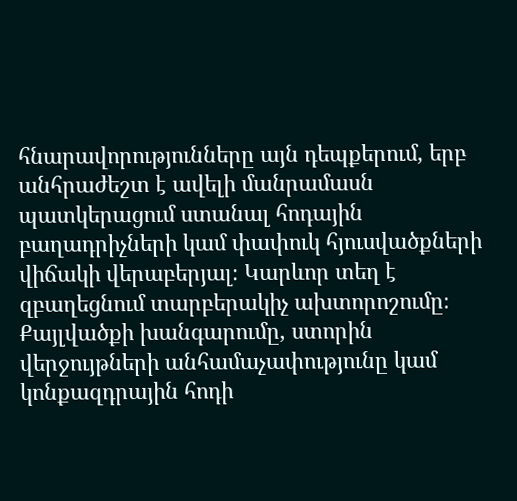հնարավորությունները այն դեպքերում, երբ անհրաժեշտ է ավելի մանրամասն պատկերացում ստանալ հոդային բաղադրիչների կամ փափուկ հյուսվածքների վիճակի վերաբերյալ։ Կարևոր տեղ է զբաղեցնում տարբերակիչ ախտորոշումը։ Քայլվածքի խանգարումը, ստորին վերջույթների անհամաչափությունը կամ կոնքազդրային հոդի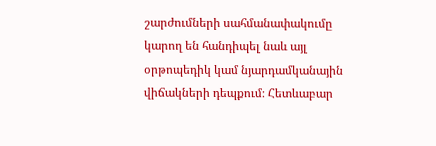շարժումների սահմանափակումը կարող են հանդիպել նաև այլ օրթոպեդիկ կամ նյարդամկանային վիճակների դեպքում։ Հետևաբար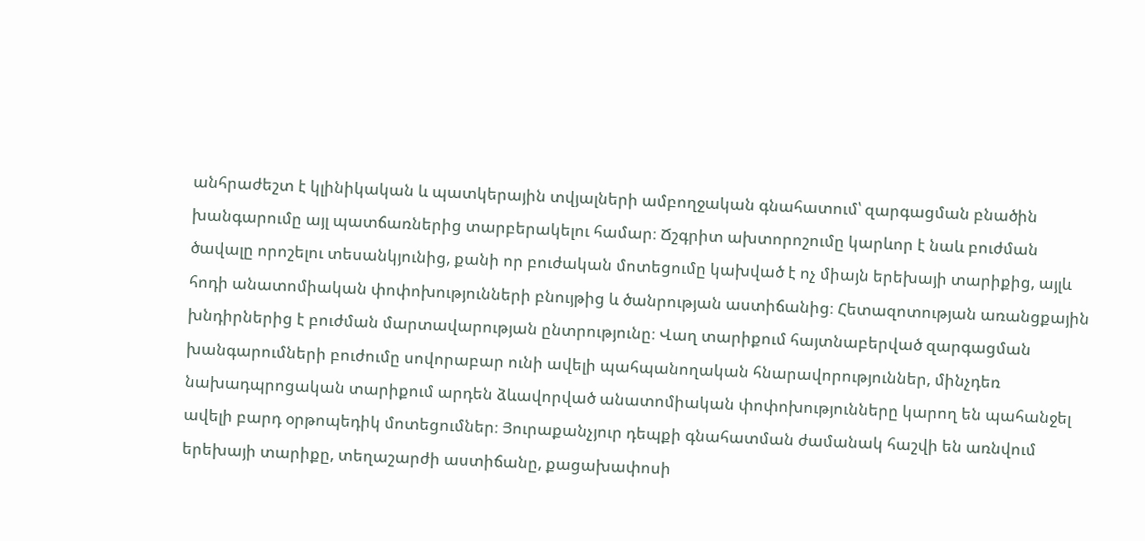անհրաժեշտ է կլինիկական և պատկերային տվյալների ամբողջական գնահատում՝ զարգացման բնածին խանգարումը այլ պատճառներից տարբերակելու համար։ Ճշգրիտ ախտորոշումը կարևոր է նաև բուժման ծավալը որոշելու տեսանկյունից, քանի որ բուժական մոտեցումը կախված է ոչ միայն երեխայի տարիքից, այլև հոդի անատոմիական փոփոխությունների բնույթից և ծանրության աստիճանից։ Հետազոտության առանցքային խնդիրներից է բուժման մարտավարության ընտրությունը։ Վաղ տարիքում հայտնաբերված զարգացման խանգարումների բուժումը սովորաբար ունի ավելի պահպանողական հնարավորություններ, մինչդեռ նախադպրոցական տարիքում արդեն ձևավորված անատոմիական փոփոխությունները կարող են պահանջել ավելի բարդ օրթոպեդիկ մոտեցումներ։ Յուրաքանչյուր դեպքի գնահատման ժամանակ հաշվի են առնվում երեխայի տարիքը, տեղաշարժի աստիճանը, քացախափոսի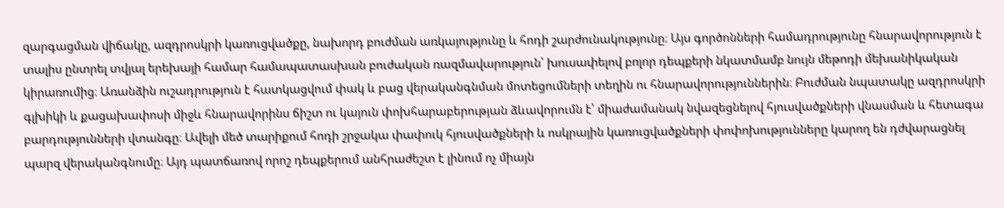զարգացման վիճակը, ազդրոսկրի կառուցվածքը, նախորդ բուժման առկայությունը և հոդի շարժունակությունը։ Այս գործոնների համադրությունը հնարավորություն է տալիս ընտրել տվյալ երեխայի համար համապատասխան բուժական ռազմավարություն՝ խուսափելով բոլոր դեպքերի նկատմամբ նույն մեթոդի մեխանիկական կիրառումից։ Առանձին ուշադրություն է հատկացվում փակ և բաց վերականգնման մոտեցումների տեղին ու հնարավորություններին։ Բուժման նպատակը ազդրոսկրի գլխիկի և քացախափոսի միջև հնարավորինս ճիշտ ու կայուն փոխհարաբերության ձևավորումն է՝ միաժամանակ նվազեցնելով հյուսվածքների վնասման և հետագա բարդությունների վտանգը։ Ավելի մեծ տարիքում հոդի շրջակա փափուկ հյուսվածքների և ոսկրային կառուցվածքների փոփոխությունները կարող են դժվարացնել պարզ վերականգնումը։ Այդ պատճառով որոշ դեպքերում անհրաժեշտ է լինում ոչ միայն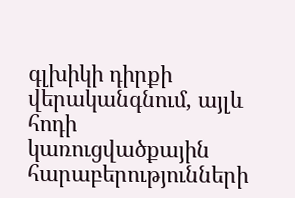գլխիկի դիրքի վերականգնում, այլև հոդի կառուցվածքային հարաբերությունների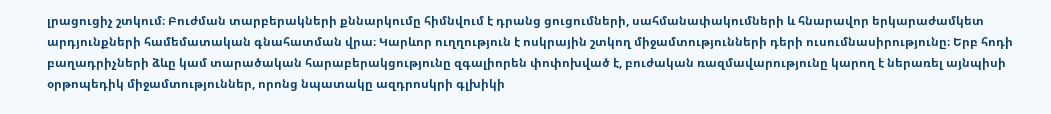լրացուցիչ շտկում։ Բուժման տարբերակների քննարկումը հիմնվում է դրանց ցուցումների, սահմանափակումների և հնարավոր երկարաժամկետ արդյունքների համեմատական գնահատման վրա։ Կարևոր ուղղություն է ոսկրային շտկող միջամտությունների դերի ուսումնասիրությունը։ Երբ հոդի բաղադրիչների ձևը կամ տարածական հարաբերակցությունը զգալիորեն փոփոխված է, բուժական ռազմավարությունը կարող է ներառել այնպիսի օրթոպեդիկ միջամտություններ, որոնց նպատակը ազդրոսկրի գլխիկի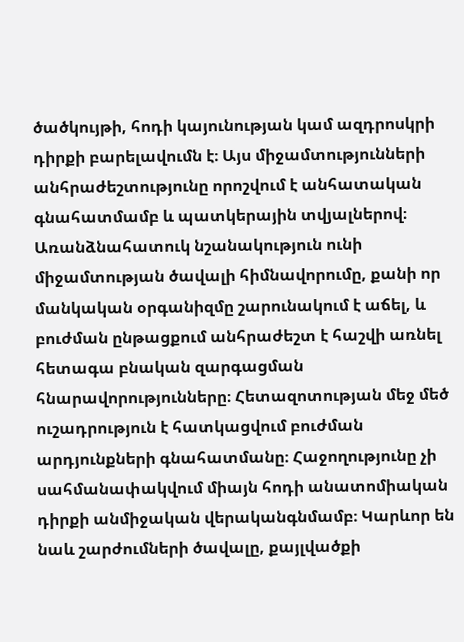ծածկույթի, հոդի կայունության կամ ազդրոսկրի դիրքի բարելավումն է։ Այս միջամտությունների անհրաժեշտությունը որոշվում է անհատական գնահատմամբ և պատկերային տվյալներով։ Առանձնահատուկ նշանակություն ունի միջամտության ծավալի հիմնավորումը, քանի որ մանկական օրգանիզմը շարունակում է աճել, և բուժման ընթացքում անհրաժեշտ է հաշվի առնել հետագա բնական զարգացման հնարավորությունները։ Հետազոտության մեջ մեծ ուշադրություն է հատկացվում բուժման արդյունքների գնահատմանը։ Հաջողությունը չի սահմանափակվում միայն հոդի անատոմիական դիրքի անմիջական վերականգնմամբ։ Կարևոր են նաև շարժումների ծավալը, քայլվածքի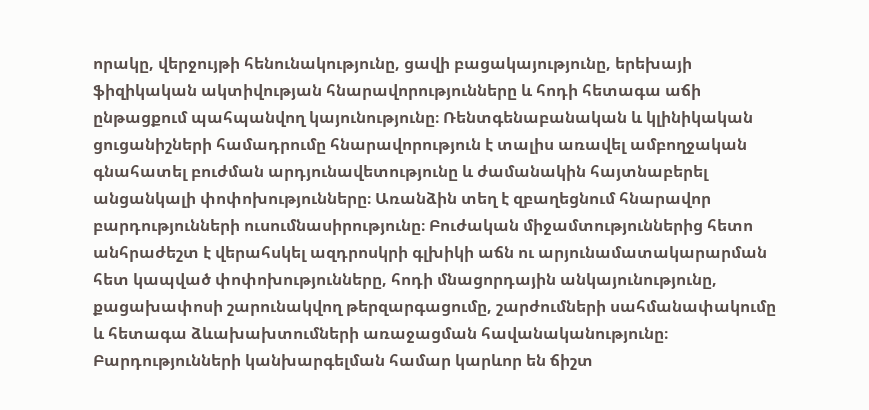որակը, վերջույթի հենունակությունը, ցավի բացակայությունը, երեխայի ֆիզիկական ակտիվության հնարավորությունները և հոդի հետագա աճի ընթացքում պահպանվող կայունությունը։ Ռենտգենաբանական և կլինիկական ցուցանիշների համադրումը հնարավորություն է տալիս առավել ամբողջական գնահատել բուժման արդյունավետությունը և ժամանակին հայտնաբերել անցանկալի փոփոխությունները։ Առանձին տեղ է զբաղեցնում հնարավոր բարդությունների ուսումնասիրությունը։ Բուժական միջամտություններից հետո անհրաժեշտ է վերահսկել ազդրոսկրի գլխիկի աճն ու արյունամատակարարման հետ կապված փոփոխությունները, հոդի մնացորդային անկայունությունը, քացախափոսի շարունակվող թերզարգացումը, շարժումների սահմանափակումը և հետագա ձևախախտումների առաջացման հավանականությունը։ Բարդությունների կանխարգելման համար կարևոր են ճիշտ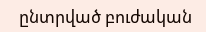ընտրված բուժական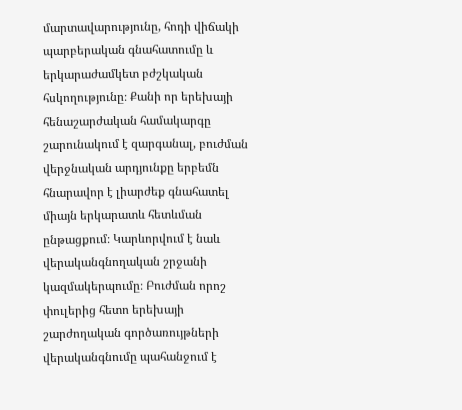մարտավարությունը, հոդի վիճակի պարբերական գնահատումը և երկարաժամկետ բժշկական հսկողությունը։ Քանի որ երեխայի հենաշարժական համակարգը շարունակում է զարգանալ, բուժման վերջնական արդյունքը երբեմն հնարավոր է լիարժեք գնահատել միայն երկարատև հետևման ընթացքում։ Կարևորվում է նաև վերականգնողական շրջանի կազմակերպումը։ Բուժման որոշ փուլերից հետո երեխայի շարժողական գործառույթների վերականգնումը պահանջում է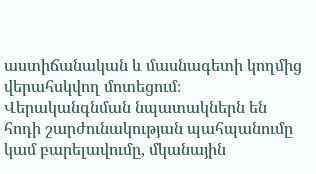աստիճանական և մասնագետի կողմից վերահսկվող մոտեցում։ Վերականգնման նպատակներն են հոդի շարժունակության պահպանումը կամ բարելավումը, մկանային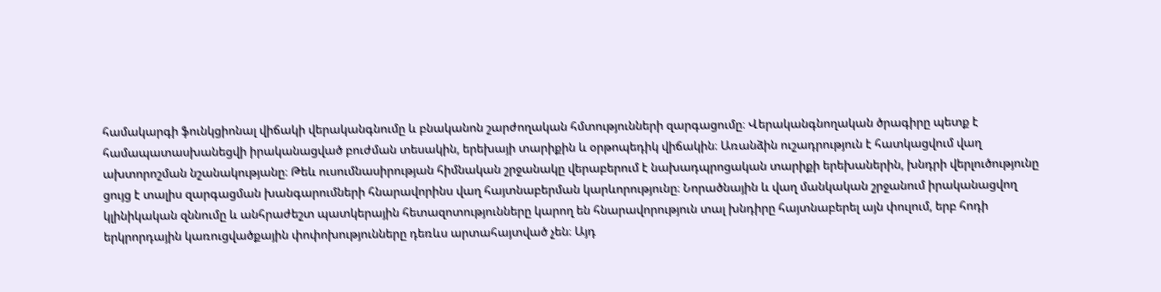համակարգի ֆունկցիոնալ վիճակի վերականգնումը և բնականոն շարժողական հմտությունների զարգացումը։ Վերականգնողական ծրագիրը պետք է համապատասխանեցվի իրականացված բուժման տեսակին, երեխայի տարիքին և օրթոպեդիկ վիճակին։ Առանձին ուշադրություն է հատկացվում վաղ ախտորոշման նշանակությանը։ Թեև ուսումնասիրության հիմնական շրջանակը վերաբերում է նախադպրոցական տարիքի երեխաներին, խնդրի վերլուծությունը ցույց է տալիս զարգացման խանգարումների հնարավորինս վաղ հայտնաբերման կարևորությունը։ Նորածնային և վաղ մանկական շրջանում իրականացվող կլինիկական զննումը և անհրաժեշտ պատկերային հետազոտությունները կարող են հնարավորություն տալ խնդիրը հայտնաբերել այն փուլում, երբ հոդի երկրորդային կառուցվածքային փոփոխությունները դեռևս արտահայտված չեն։ Այդ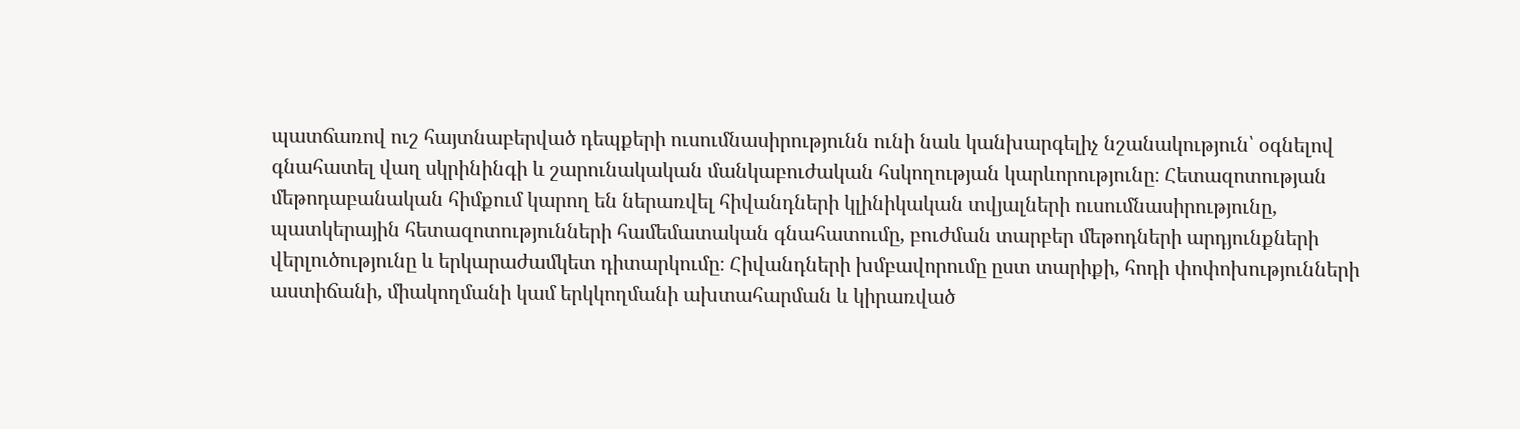պատճառով ուշ հայտնաբերված դեպքերի ուսումնասիրությունն ունի նաև կանխարգելիչ նշանակություն՝ օգնելով գնահատել վաղ սկրինինգի և շարունակական մանկաբուժական հսկողության կարևորությունը։ Հետազոտության մեթոդաբանական հիմքում կարող են ներառվել հիվանդների կլինիկական տվյալների ուսումնասիրությունը, պատկերային հետազոտությունների համեմատական գնահատումը, բուժման տարբեր մեթոդների արդյունքների վերլուծությունը և երկարաժամկետ դիտարկումը։ Հիվանդների խմբավորումը ըստ տարիքի, հոդի փոփոխությունների աստիճանի, միակողմանի կամ երկկողմանի ախտահարման և կիրառված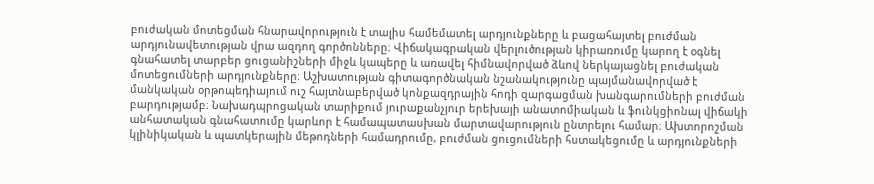բուժական մոտեցման հնարավորություն է տալիս համեմատել արդյունքները և բացահայտել բուժման արդյունավետության վրա ազդող գործոնները։ Վիճակագրական վերլուծության կիրառումը կարող է օգնել գնահատել տարբեր ցուցանիշների միջև կապերը և առավել հիմնավորված ձևով ներկայացնել բուժական մոտեցումների արդյունքները։ Աշխատության գիտագործնական նշանակությունը պայմանավորված է մանկական օրթոպեդիայում ուշ հայտնաբերված կոնքազդրային հոդի զարգացման խանգարումների բուժման բարդությամբ։ Նախադպրոցական տարիքում յուրաքանչյուր երեխայի անատոմիական և ֆունկցիոնալ վիճակի անհատական գնահատումը կարևոր է համապատասխան մարտավարություն ընտրելու համար։ Ախտորոշման կլինիկական և պատկերային մեթոդների համադրումը, բուժման ցուցումների հստակեցումը և արդյունքների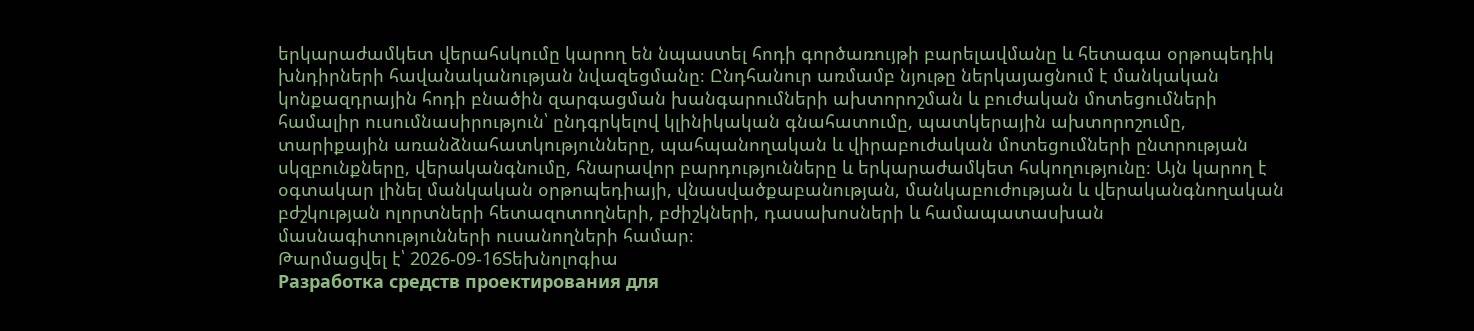երկարաժամկետ վերահսկումը կարող են նպաստել հոդի գործառույթի բարելավմանը և հետագա օրթոպեդիկ խնդիրների հավանականության նվազեցմանը։ Ընդհանուր առմամբ նյութը ներկայացնում է մանկական կոնքազդրային հոդի բնածին զարգացման խանգարումների ախտորոշման և բուժական մոտեցումների համալիր ուսումնասիրություն՝ ընդգրկելով կլինիկական գնահատումը, պատկերային ախտորոշումը, տարիքային առանձնահատկությունները, պահպանողական և վիրաբուժական մոտեցումների ընտրության սկզբունքները, վերականգնումը, հնարավոր բարդությունները և երկարաժամկետ հսկողությունը։ Այն կարող է օգտակար լինել մանկական օրթոպեդիայի, վնասվածքաբանության, մանկաբուժության և վերականգնողական բժշկության ոլորտների հետազոտողների, բժիշկների, դասախոսների և համապատասխան մասնագիտությունների ուսանողների համար։
Թարմացվել է՝ 2026-09-16Տեխնոլոգիա
Разработка средств проектирования для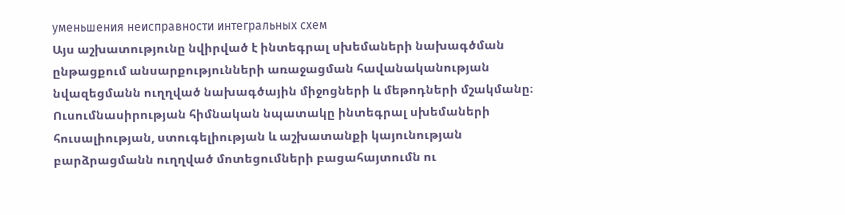уменьшения неисправности интегральных схем
Այս աշխատությունը նվիրված է ինտեգրալ սխեմաների նախագծման ընթացքում անսարքությունների առաջացման հավանականության նվազեցմանն ուղղված նախագծային միջոցների և մեթոդների մշակմանը։ Ուսումնասիրության հիմնական նպատակը ինտեգրալ սխեմաների հուսալիության, ստուգելիության և աշխատանքի կայունության բարձրացմանն ուղղված մոտեցումների բացահայտումն ու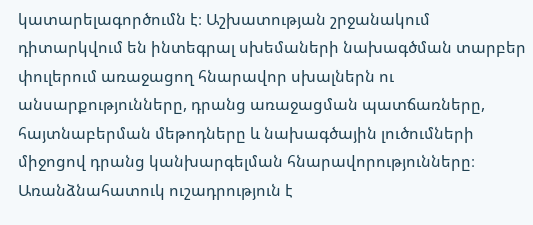կատարելագործումն է։ Աշխատության շրջանակում դիտարկվում են ինտեգրալ սխեմաների նախագծման տարբեր փուլերում առաջացող հնարավոր սխալներն ու անսարքությունները, դրանց առաջացման պատճառները, հայտնաբերման մեթոդները և նախագծային լուծումների միջոցով դրանց կանխարգելման հնարավորությունները։ Առանձնահատուկ ուշադրություն է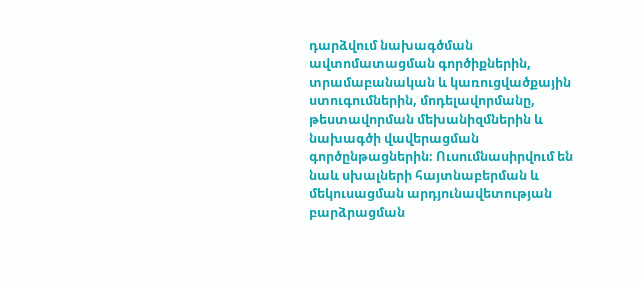դարձվում նախագծման ավտոմատացման գործիքներին, տրամաբանական և կառուցվածքային ստուգումներին, մոդելավորմանը, թեստավորման մեխանիզմներին և նախագծի վավերացման գործընթացներին։ Ուսումնասիրվում են նաև սխալների հայտնաբերման և մեկուսացման արդյունավետության բարձրացման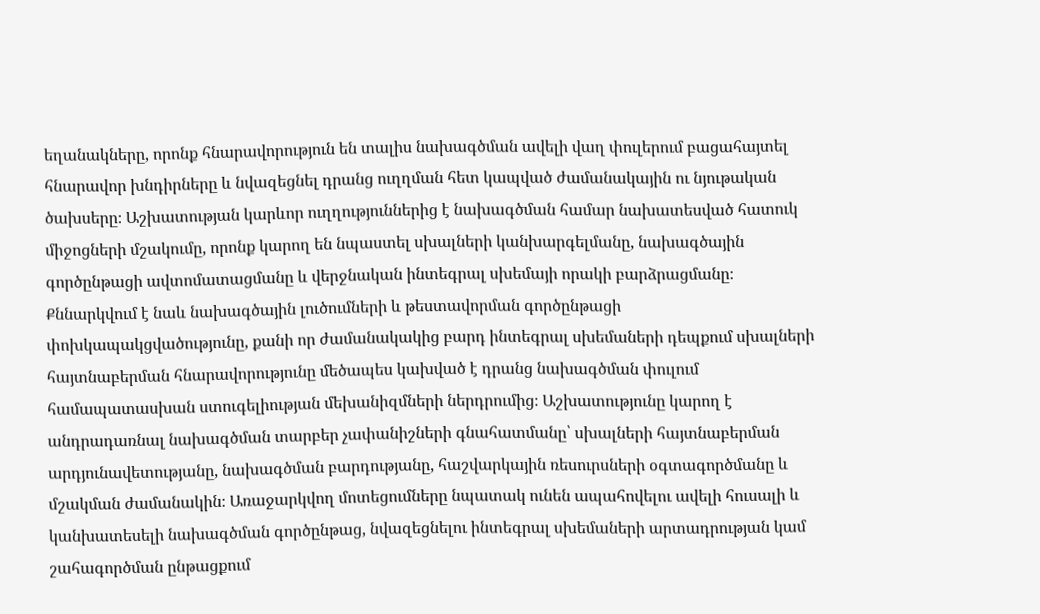եղանակները, որոնք հնարավորություն են տալիս նախագծման ավելի վաղ փուլերում բացահայտել հնարավոր խնդիրները և նվազեցնել դրանց ուղղման հետ կապված ժամանակային ու նյութական ծախսերը։ Աշխատության կարևոր ուղղություններից է նախագծման համար նախատեսված հատուկ միջոցների մշակումը, որոնք կարող են նպաստել սխալների կանխարգելմանը, նախագծային գործընթացի ավտոմատացմանը և վերջնական ինտեգրալ սխեմայի որակի բարձրացմանը։ Քննարկվում է նաև նախագծային լուծումների և թեստավորման գործընթացի փոխկապակցվածությունը, քանի որ ժամանակակից բարդ ինտեգրալ սխեմաների դեպքում սխալների հայտնաբերման հնարավորությունը մեծապես կախված է դրանց նախագծման փուլում համապատասխան ստուգելիության մեխանիզմների ներդրումից։ Աշխատությունը կարող է անդրադառնալ նախագծման տարբեր չափանիշների գնահատմանը՝ սխալների հայտնաբերման արդյունավետությանը, նախագծման բարդությանը, հաշվարկային ռեսուրսների օգտագործմանը և մշակման ժամանակին։ Առաջարկվող մոտեցումները նպատակ ունեն ապահովելու ավելի հուսալի և կանխատեսելի նախագծման գործընթաց, նվազեցնելու ինտեգրալ սխեմաների արտադրության կամ շահագործման ընթացքում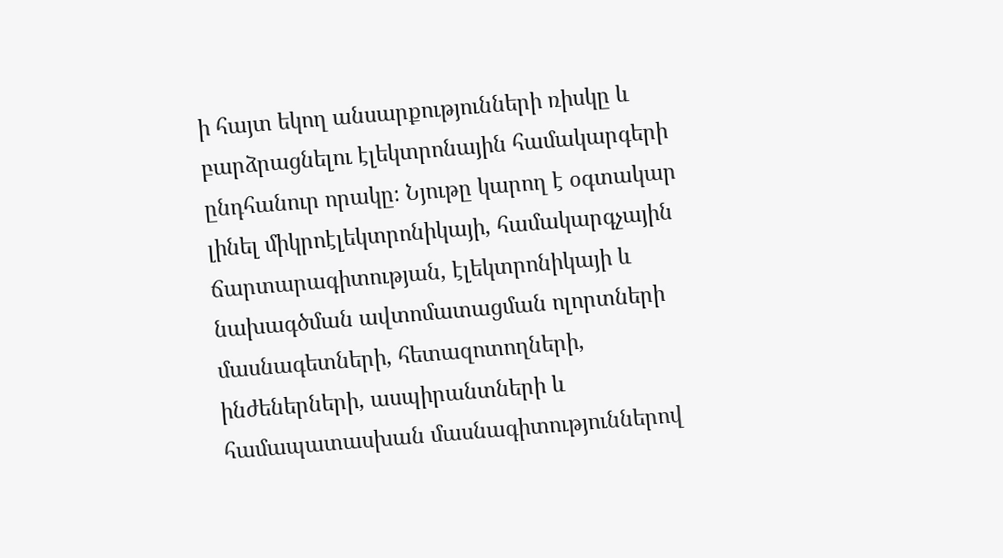ի հայտ եկող անսարքությունների ռիսկը և բարձրացնելու էլեկտրոնային համակարգերի ընդհանուր որակը։ Նյութը կարող է օգտակար լինել միկրոէլեկտրոնիկայի, համակարգչային ճարտարագիտության, էլեկտրոնիկայի և նախագծման ավտոմատացման ոլորտների մասնագետների, հետազոտողների, ինժեներների, ասպիրանտների և համապատասխան մասնագիտություններով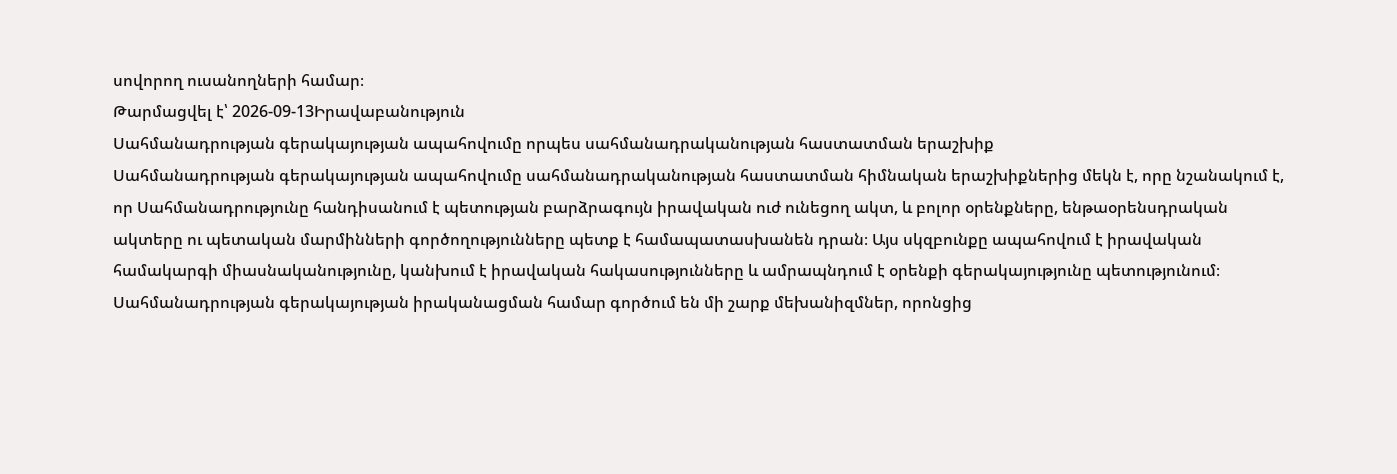սովորող ուսանողների համար։
Թարմացվել է՝ 2026-09-13Իրավաբանություն
Սահմանադրության գերակայության ապահովումը որպես սահմանադրականության հաստատման երաշխիք
Սահմանադրության գերակայության ապահովումը սահմանադրականության հաստատման հիմնական երաշխիքներից մեկն է, որը նշանակում է, որ Սահմանադրությունը հանդիսանում է պետության բարձրագույն իրավական ուժ ունեցող ակտ, և բոլոր օրենքները, ենթաօրենսդրական ակտերը ու պետական մարմինների գործողությունները պետք է համապատասխանեն դրան։ Այս սկզբունքը ապահովում է իրավական համակարգի միասնականությունը, կանխում է իրավական հակասությունները և ամրապնդում է օրենքի գերակայությունը պետությունում։ Սահմանադրության գերակայության իրականացման համար գործում են մի շարք մեխանիզմներ, որոնցից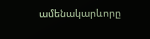ամենակարևորը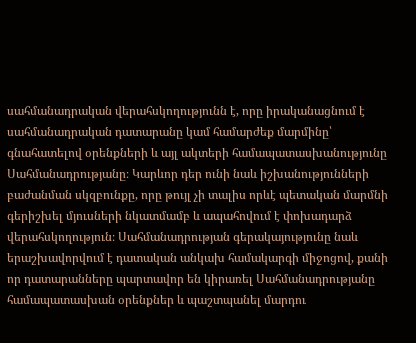սահմանադրական վերահսկողությունն է, որը իրականացնում է սահմանադրական դատարանը կամ համարժեք մարմինը՝ գնահատելով օրենքների և այլ ակտերի համապատասխանությունը Սահմանադրությանը։ Կարևոր դեր ունի նաև իշխանությունների բաժանման սկզբունքը, որը թույլ չի տալիս որևէ պետական մարմնի գերիշխել մյուսների նկատմամբ և ապահովում է փոխադարձ վերահսկողություն։ Սահմանադրության գերակայությունը նաև երաշխավորվում է դատական անկախ համակարգի միջոցով, քանի որ դատարանները պարտավոր են կիրառել Սահմանադրությանը համապատասխան օրենքներ և պաշտպանել մարդու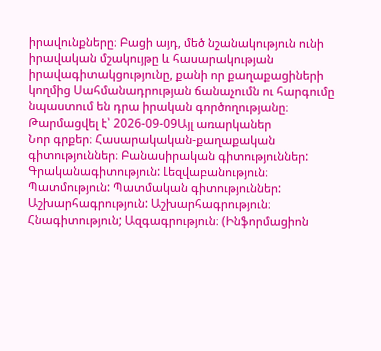իրավունքները։ Բացի այդ, մեծ նշանակություն ունի իրավական մշակույթը և հասարակության իրավագիտակցությունը, քանի որ քաղաքացիների կողմից Սահմանադրության ճանաչումն ու հարգումը նպաստում են դրա իրական գործողությանը։
Թարմացվել է՝ 2026-09-09Այլ առարկաներ
Նոր գրքեր։ Հասարակական-քաղաքական գիտություններ։ Բանասիրական գիտություններ: Գրականագիտություն: Լեզվաբանություն։ Պատմություն: Պատմական գիտություններ: Աշխարհագրություն: Աշխարհագրություն։ Հնագիտություն; Ազգագրություն։ (Ինֆորմացիոն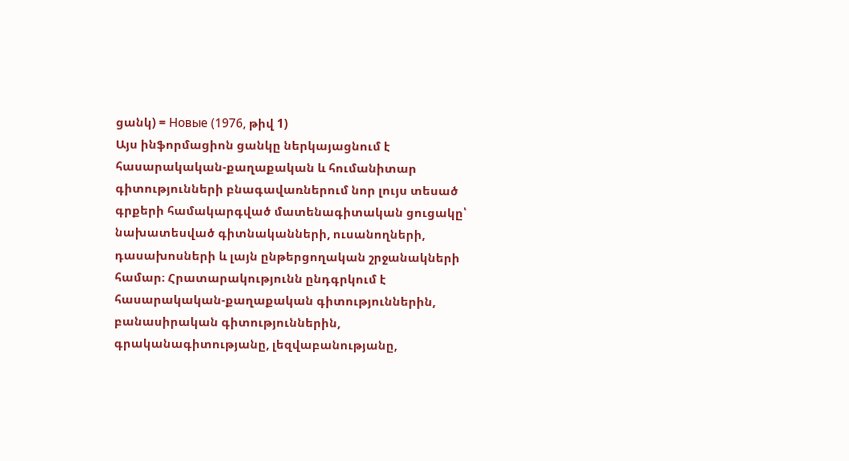ցանկ) = Новые (1976, թիվ 1)
Այս ինֆորմացիոն ցանկը ներկայացնում է հասարակական-քաղաքական և հումանիտար գիտությունների բնագավառներում նոր լույս տեսած գրքերի համակարգված մատենագիտական ցուցակը՝ նախատեսված գիտնականների, ուսանողների, դասախոսների և լայն ընթերցողական շրջանակների համար։ Հրատարակությունն ընդգրկում է հասարակական-քաղաքական գիտություններին, բանասիրական գիտություններին, գրականագիտությանը, լեզվաբանությանը,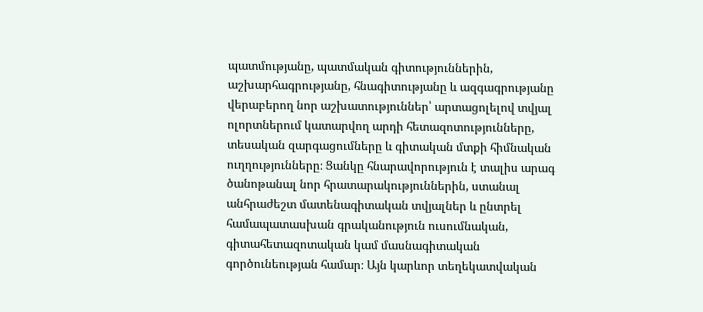պատմությանը, պատմական գիտություններին, աշխարհագրությանը, հնագիտությանը և ազգագրությանը վերաբերող նոր աշխատություններ՝ արտացոլելով տվյալ ոլորտներում կատարվող արդի հետազոտությունները, տեսական զարգացումները և գիտական մտքի հիմնական ուղղությունները։ Ցանկը հնարավորություն է տալիս արագ ծանոթանալ նոր հրատարակություններին, ստանալ անհրաժեշտ մատենագիտական տվյալներ և ընտրել համապատասխան գրականություն ուսումնական, գիտահետազոտական կամ մասնագիտական գործունեության համար։ Այն կարևոր տեղեկատվական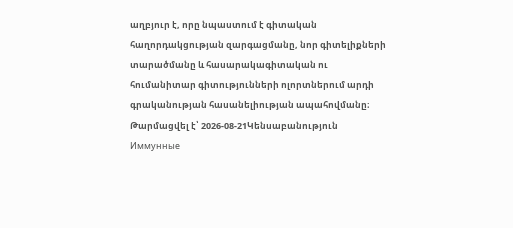աղբյուր է, որը նպաստում է գիտական հաղորդակցության զարգացմանը, նոր գիտելիքների տարածմանը և հասարակագիտական ու հումանիտար գիտությունների ոլորտներում արդի գրականության հասանելիության ապահովմանը։
Թարմացվել է՝ 2026-08-21Կենսաբանություն
Иммунные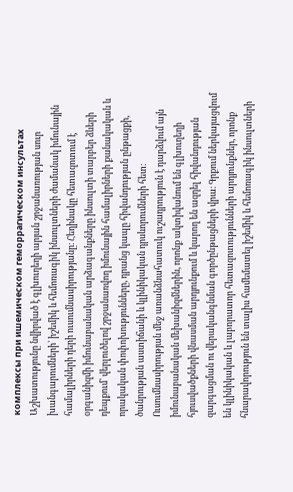комплексы при ишемическом геморрагическом инсультах
Աշխատությունը նվիրված է գլխուղեղի արյան շրջանառության սուր խանգարումների՝ իշեմիկ և հեմոռագիկ ինսուլտների ժամանակ իմունային համալիրների դերի ուսումնասիրությանը։ Հեղինակը հետազոտում է օրգանիզմի իմունաբանական արձագանքները ինսուլտի տարբեր ձևերի դեպքում՝ վերլուծելով շրջանառվող իմունային համալիրների քանակական և որակական փոփոխությունները, դրանց կապը հիվանդության ընթացքի, ծանրության աստիճանի և կլինիկական դրսևորումների հետ։ Ուսումնասիրության մեջ առանձնահատուկ ուշադրություն է դարձվում այն իմունաբանական մեխանիզմներին, որոնք ակտիվանում են գլխուղեղի հյուսվածքների վնասման արդյունքում և կարող են ազդել հիվանդության զարգացման ու վերականգնման գործընթացների վրա։ Գրքում ներկայացվում են կլինիկական և լաբորատոր հետազոտությունների արդյունքներ, որոնք հնարավորություն են տալիս համեմատել իշեմիկ և հեմոռագիկ ինսուլտների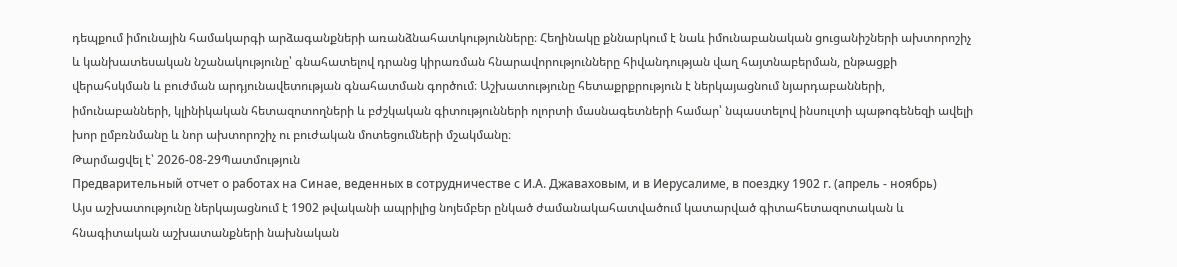դեպքում իմունային համակարգի արձագանքների առանձնահատկությունները։ Հեղինակը քննարկում է նաև իմունաբանական ցուցանիշների ախտորոշիչ և կանխատեսական նշանակությունը՝ գնահատելով դրանց կիրառման հնարավորությունները հիվանդության վաղ հայտնաբերման, ընթացքի վերահսկման և բուժման արդյունավետության գնահատման գործում։ Աշխատությունը հետաքրքրություն է ներկայացնում նյարդաբանների, իմունաբանների, կլինիկական հետազոտողների և բժշկական գիտությունների ոլորտի մասնագետների համար՝ նպաստելով ինսուլտի պաթոգենեզի ավելի խոր ըմբռնմանը և նոր ախտորոշիչ ու բուժական մոտեցումների մշակմանը։
Թարմացվել է՝ 2026-08-29Պատմություն
Предварительный отчет о работах на Синае, веденных в сотрудничестве с И.А. Джаваховым, и в Иерусалиме, в поездку 1902 г. (апрель - ноябрь)
Այս աշխատությունը ներկայացնում է 1902 թվականի ապրիլից նոյեմբեր ընկած ժամանակահատվածում կատարված գիտահետազոտական և հնագիտական աշխատանքների նախնական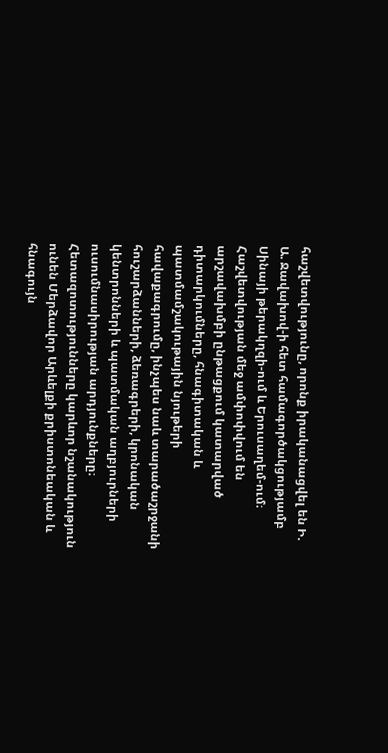հաշվետվությունը, որոնք իրականացվել են Ի. Ա. Ջավախով-ի հետ համագործակցությամբ Սինայի թերակղզի-ում և Երուսաղեմ-ում։ Հաշվետվության մեջ ամփոփվում են արշավախմբի ընթացքում կատարված դիտարկումները, հնագիտական և պատմամշակութային նյութերի հավաքագրումը, ինչպես նաև տարածաշրջանի հուշարձանների, ձեռագրերի, կրոնական կենտրոնների և պատմական աղբյուրների ուսումնասիրության արդյունքները։ Հետազոտությունները կարևոր նշանակություն ունեն Մերձավոր Արևելքի քրիստոնեական և հնագույն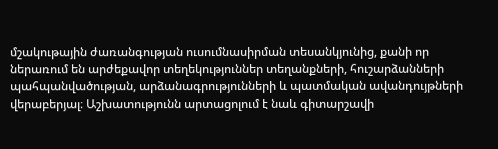մշակութային ժառանգության ուսումնասիրման տեսանկյունից, քանի որ ներառում են արժեքավոր տեղեկություններ տեղանքների, հուշարձանների պահպանվածության, արձանագրությունների և պատմական ավանդույթների վերաբերյալ։ Աշխատությունն արտացոլում է նաև գիտարշավի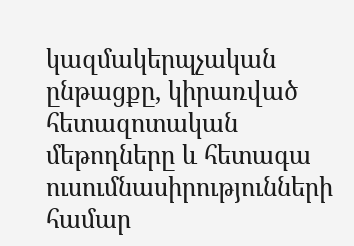կազմակերպչական ընթացքը, կիրառված հետազոտական մեթոդները և հետագա ուսումնասիրությունների համար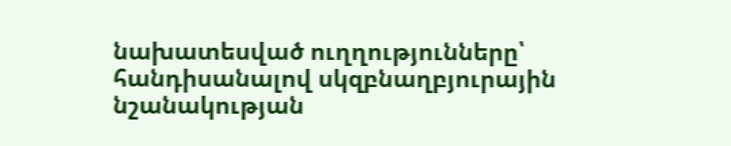նախատեսված ուղղությունները՝ հանդիսանալով սկզբնաղբյուրային նշանակության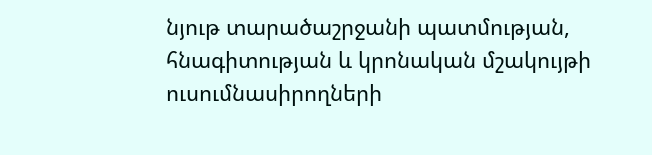նյութ տարածաշրջանի պատմության, հնագիտության և կրոնական մշակույթի ուսումնասիրողների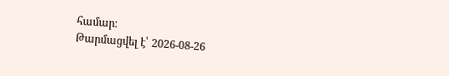համար։
Թարմացվել է՝ 2026-08-26